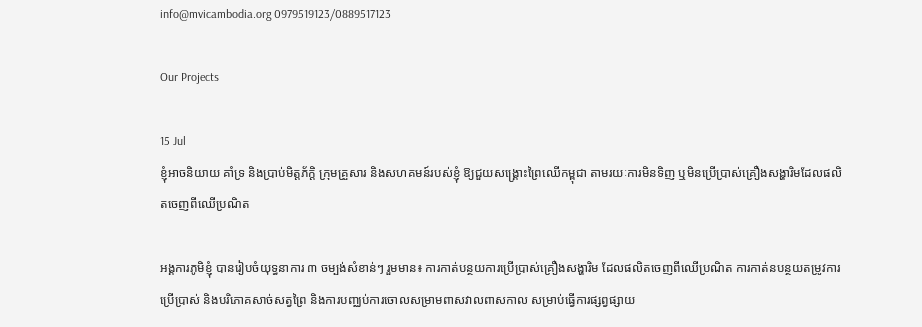info@mvicambodia.org 0979519123/0889517123

Our Projects

15 Jul
ខ្ញុំអាចនិយាយ គាំទ្រ និងប្រាប់មិត្តភ័ក្តិ ក្រុមគ្រួសារ និងសហគមន៍របស់ខ្ញុំ ឱ្យជួយសង្គ្រោះព្រៃឈើកម្ពុជា តាមរយៈការមិនទិញ ឬមិនប្រើប្រាស់គ្រឿងសង្ហារិមដែលផលិតចេញពីឈើប្រណិត

អង្គការភូមិខ្ញុំ បានរៀបចំយុទ្ធនាការ ៣ ចម្បង់សំខាន់ៗ រួមមាន៖ ការកាត់បន្ថយការប្រើប្រាស់គ្រឿងសង្ហារិម ដែលផលិតចេញពីឈើប្រណិត ការកាត់នបន្ថយតម្រូវការប្រើប្រាស់ និងបរិភោគសាច់សត្វព្រៃ និងការបញ្ឈប់ការចោលសម្រាមពាសវាលពាសកាល សម្រាប់ធ្វើការផ្សព្វផ្សាយ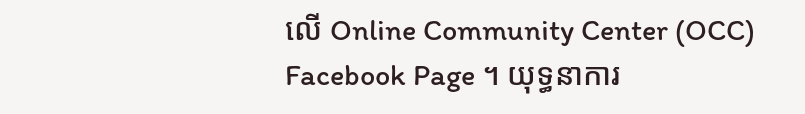លើ Online Community Center (OCC) Facebook Page ។ យុទ្ធនាការ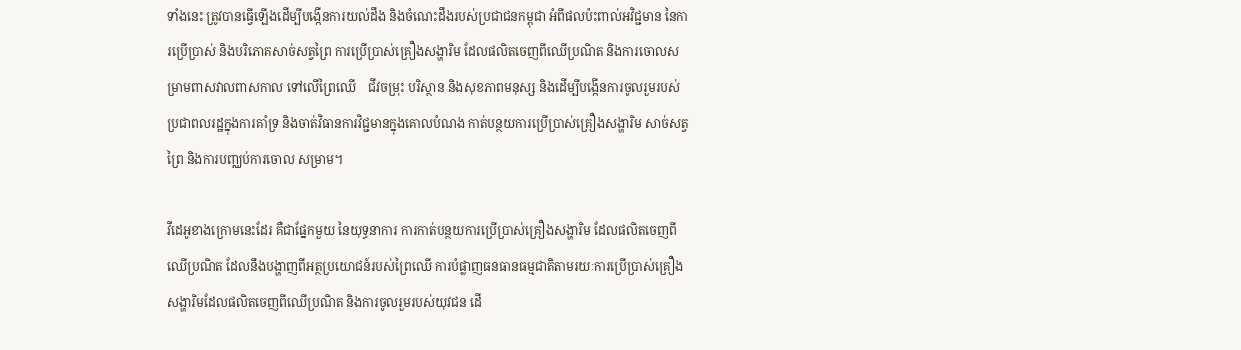ទាំងនេះ ត្រូវបានធ្វើឡើងដើម្បីបង្កើនការយល់ដឹង និងចំណេះដឹងរបស់ប្រជាជនកម្ពុជា អំពីផលប៉ះពាល់អវិជ្ជមាន នៃការប្រើប្រាស់ និងបរិភោគសាច់សត្វព្រៃ ការប្រើប្រាស់គ្រឿងសង្ហារិម ដែលផលិតចេញពីឈើប្រណិត និងការចោលសម្រាមពាសវាលពាសកាល ទៅលើព្រៃឈើ    ជីវចម្រុះ បរិស្ថាន និងសុខភាពមនុស្ស និងដើម្បីបង្កើនការចូលរួមរបស់ប្រជាពលរដ្ឋក្នុងការគាំទ្រ និងចាត់វិធានការវិជ្ជមានក្នុងគោលបំណង កាត់បន្ថយការប្រើប្រាស់គ្រឿងសង្ហារិម សាច់សត្វព្រៃ និងការបញ្ឈប់ការចោល សម្រាម។

វីដេអូខាងក្រោមនេះដែរ គឺជាផ្នែកមួយ នៃយុទ្ធនាការ ការកាត់បន្ថយការប្រើប្រាស់គ្រឿងសង្ហារិម ដែលផលិតចេញពីឈើប្រណិត ដែលនឹងបង្ហាញពីអត្ថប្រយោជន៍របស់ព្រៃឈើ ការបំផ្លាញធនធានធម្មជាតិតាមរយៈការប្រើប្រាស់គ្រឿងសង្ហារិមដែលផលិតចេញពីឈើប្រណិត និងការចូលរួមរបស់យុវជន ដើ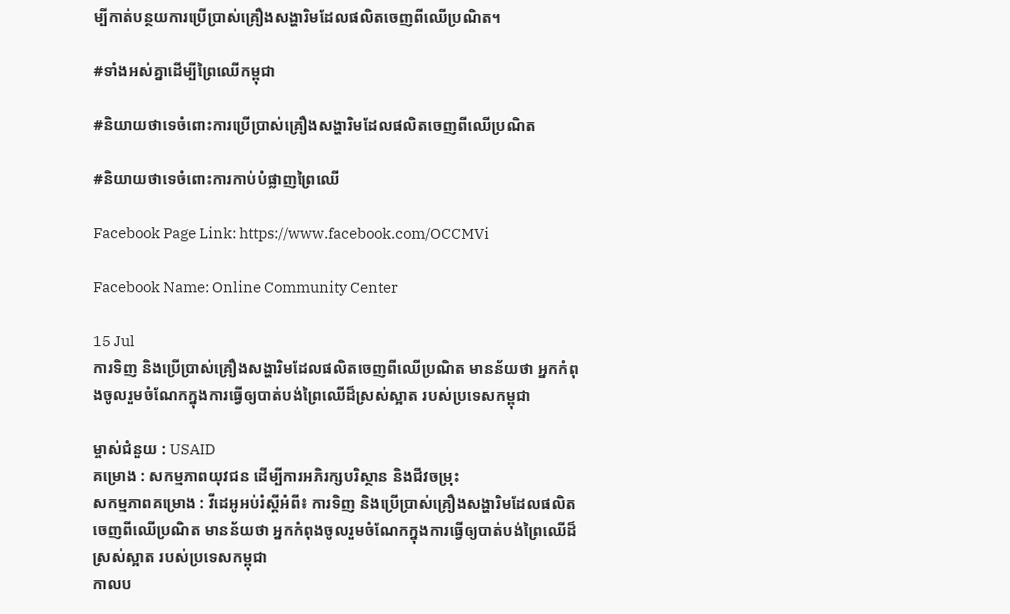ម្បីកាត់បន្ថយការប្រើប្រាស់គ្រឿងសង្ហារិមដែលផលិតចេញពីឈើប្រណិត។

#ទាំងអស់គ្នាដើម្បីព្រៃឈើកម្ពុជា

#និយាយថាទេចំពោះការប្រើប្រាស់គ្រឿងសង្ហារិមដែលផលិតចេញពីឈើប្រណិត

#និយាយថាទេចំពោះការកាប់បំផ្លាញព្រៃឈើ

Facebook Page Link: https://www.facebook.com/OCCMVi

Facebook Name: Online Community Center

15 Jul
ការទិញ និងប្រើប្រាស់គ្រឿងសង្ហារិមដែលផលិតចេញពីឈើប្រណិត មានន័យថា អ្នកកំពុងចូលរួមចំណែកក្នុងការធ្វើឲ្យបាត់បង់ព្រៃឈើដ៏ស្រស់ស្អាត របស់ប្រទេសកម្ពុជា

ម្ចាស់ជំនួយ : USAID
គម្រោង : សកម្មភាពយុវជន ដើម្បីការអភិរក្សបរិស្ថាន និងជីវចម្រុះ
សកម្មភាពគម្រោង : វីដេអូអប់រំស្តីអំពី៖ ការទិញ និងប្រើប្រាស់គ្រឿងសង្ហារិមដែលផលិតចេញពីឈើប្រណិត មានន័យថា អ្នកកំពុងចូលរួមចំណែកក្នុងការធ្វើឲ្យបាត់បង់ព្រៃឈើដ៏ស្រស់ស្អាត របស់ប្រទេសកម្ពុជា
កាលប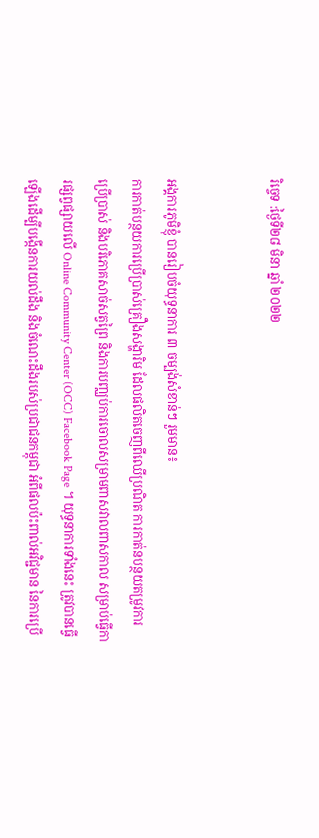រិច្ចេទ :ថ្ងៃទី២៨ មិនា ឆ្នាំ ២០២២


អង្គការភូមិខ្ញុំ បានរៀបចំយុទ្ធនាការ ៣ ចម្បង់សំខាន់ៗ រួមមាន៖
ការកាត់បន្ថយការប្រើប្រាស់គ្រឿងសង្ហារិម ដែលផលិតចេញពីឈើប្រណិត ការកាត់នបន្ថយតម្រូវការប្រើប្រាស់ និងបរិភោគសាច់សត្វព្រៃ និងការបញ្ឈប់ការចោលសម្រាមពាសវាលពាសកាល សម្រាប់ធ្វើការផ្សព្វផ្សាយលើ Online Community Center (OCC) Facebook Page ។ យុទ្ធនាការទាំងនេះ ត្រូវបានធ្វើឡើងដើម្បីបង្កើនការយល់ដឹង និងចំណេះដឹងរបស់ប្រជាជនកម្ពុជា អំពីផលប៉ះពាល់អវិជ្ជមាន នៃការប្រើ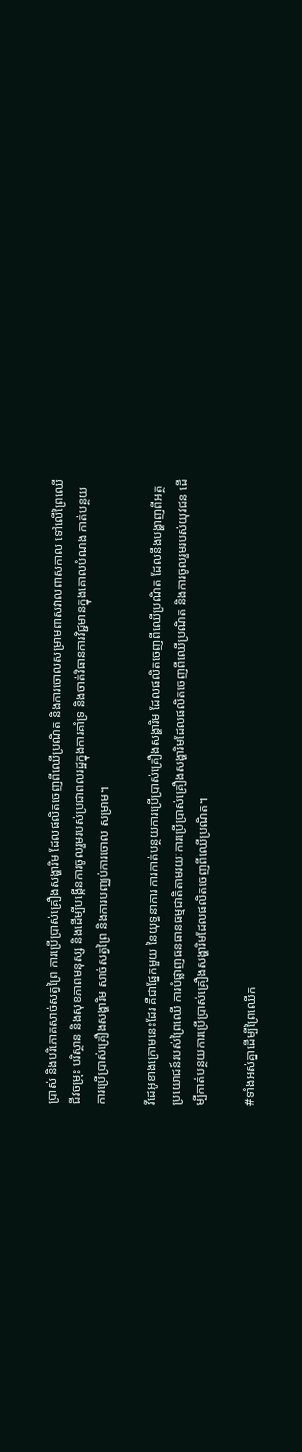ប្រាស់ និងបរិភោគសាច់សត្វព្រៃ ការប្រើប្រាស់គ្រឿងសង្ហារិម ដែលផលិតចេញពីឈើប្រណិត និងការចោលសម្រាមពាសវាលពាសកាល ទៅលើព្រៃឈើ    ជីវចម្រុះ បរិស្ថាន និងសុខភាពមនុស្ស និងដើម្បីបង្កើនការចូលរួមរបស់ប្រជាពលរដ្ឋក្នុងការគាំទ្រ និងចាត់វិធានការវិជ្ជមានក្នុងគោលបំណង កាត់បន្ថយការប្រើប្រាស់គ្រឿងសង្ហារិម សាច់សត្វព្រៃ និងការបញ្ឈប់ការចោល សម្រាម។

វីដេអូខាងក្រោមនេះដែរ គឺជាផ្នែកមួយ នៃយុទ្ធនាការ ការកាត់បន្ថយការប្រើប្រាស់គ្រឿងសង្ហារិម ដែលផលិតចេញពីឈើប្រណិត ដែលនឹងបង្ហាញពីអត្ថប្រយោជន៍របស់ព្រៃឈើ ការបំផ្លាញធនធានធម្មជាតិតាមរយៈការប្រើប្រាស់គ្រឿងសង្ហារិមដែលផលិតចេញពីឈើប្រណិត និងការចូលរួមរបស់យុវជន ដើម្បីកាត់បន្ថយការប្រើប្រាស់គ្រឿងសង្ហារិមដែលផលិតចេញពីឈើប្រណិត។

#ទាំងអស់គ្នាដើម្បីព្រៃឈើក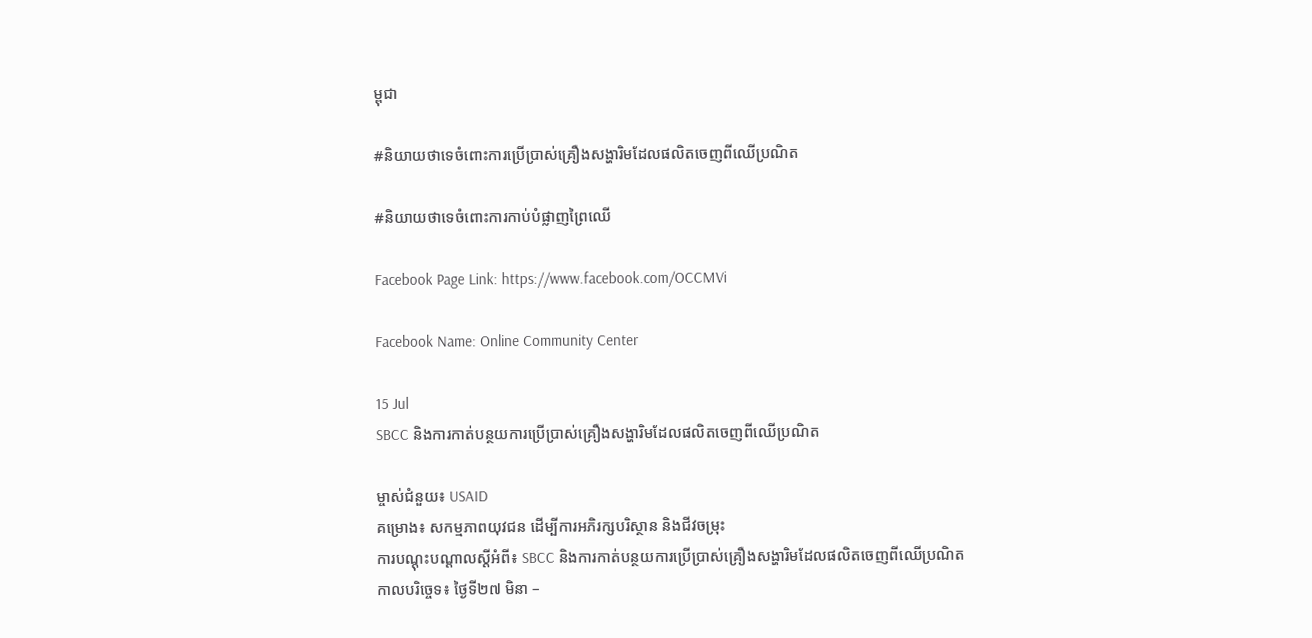ម្ពុជា

#និយាយថាទេចំពោះការប្រើប្រាស់គ្រឿងសង្ហារិមដែលផលិតចេញពីឈើប្រណិត

#និយាយថាទេចំពោះការកាប់បំផ្លាញព្រៃឈើ

Facebook Page Link: https://www.facebook.com/OCCMVi

Facebook Name: Online Community Center

15 Jul
SBCC និងការកាត់បន្ថយការប្រើប្រាស់គ្រឿងសង្ហារិមដែលផលិតចេញពីឈើប្រណិត

ម្ចាស់ជំនួយ៖ USAID
គម្រោង៖ សកម្មភាពយុវជន ដើម្បីការអភិរក្សបរិស្ថាន និងជីវចម្រុះ
ការបណ្តុះបណ្តាលស្តីអំពី៖ SBCC និងការកាត់បន្ថយការប្រើប្រាស់គ្រឿងសង្ហារិមដែលផលិតចេញពីឈើប្រណិត
កាលបរិច្ចេទ៖ ថ្ងៃទី២៧ មិនា –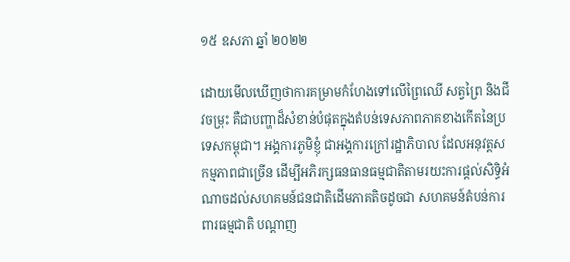១៥ ឧសភា ឆ្នាំ ២០២២

ដោយមើលឃើញថាការគម្រាមកំហែងទៅលើព្រៃឈើ សត្វព្រៃ និងជីវចម្រុះ គឺជាបញ្ហាដ៏សំខាន់បំផុតក្នុងតំបន់ទេសភាពភាគខាងកើតនៃប្រទេសកម្ពុជា។ អង្គការភូមិខ្ញុំ ជាអង្គការក្រៅរដ្ឋាភិបាល ដែលអនុវត្តសកម្មភាពជាច្រើន ដើម្បីអភិរក្សធនធានធម្មជាតិតាមរយះការផ្តល់សិទ្ធិអំណាចដល់សហគមន៍ជនជាតិដើមភាគតិចដូចជា សហគមន៍តំបន់ការពារធម្មជាតិ បណ្តាញ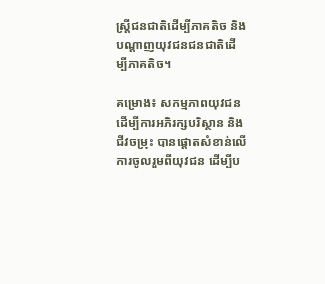ស្រ្តីជនជាតិដើម្បីភាគតិច និងបណ្តាញយុវជនជនជាតិដើម្បីភាគតិច។

គម្រោង៖ សកម្មភាពយុវជន ដើម្បីការអភិរក្សបរិស្ថាន និងជីវចម្រុះ បានផ្តោតសំខាន់លើការចូលរួមពីយុវជន ដើម្បីប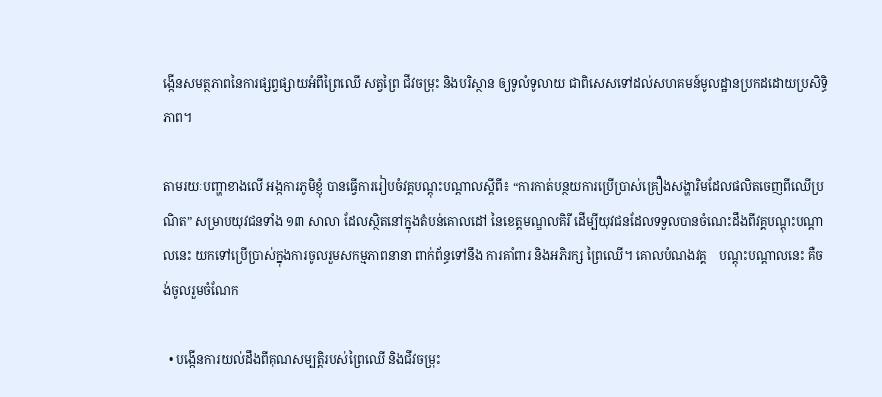ង្កើនសមត្ថភាពនៃការផ្សព្វផ្សាយអំពីព្រៃឈើ សត្វព្រៃ ជីវចម្រុះ និងបរិស្ថាន ឲ្យទូលំទូលាយ ជាពិសេសទៅដល់សហគមន៍មូលដ្ឋានប្រកដដោយប្រសិទ្ធិភាព។

តាមរយៈបញ្ហាខាងលើ អង្កការភូមិខ្ញុំ បានធ្វើការរៀបចំវគ្គបណ្តុះបណ្តាលស្តីពី៖ “ការកាត់បន្ថយការប្រើប្រាស់គ្រឿងសង្ហារិមដែលផលិតចេញពីឈើប្រណិត” សម្រាបយុវជនទាំង ១៣ សាលា ដែលស្ថិតនៅក្នុងតំបន់គោលដៅ នៃខេត្តមណ្ឌលគិរី ដើម្បីយុវជនដែលទទួលបានចំណេះដឹងពីវគ្គបណ្តុះបណ្តាលនេះ យកទៅប្រើប្រាស់ក្នុងការចូលរួមសកម្មភាពនានា ពាក់ព័ន្ធទៅនឹង ការគាំពារ និងអភិរក្ស ព្រៃឈើ។ គោលបំណងវគ្គ    បណ្តុះបណ្តាលនេះ គឺចង់ចូលរួមចំណែក

  • បង្កើនការយល់ដឹងពីគុណសម្បត្តិរបស់ព្រៃឈើ និងជីវចម្រុះ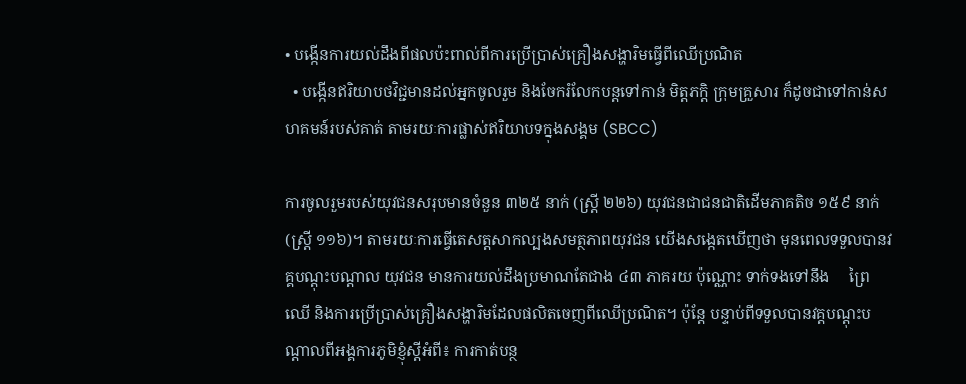• បង្កើនការយល់ដឹងពីផលប៉ះពាល់ពីការប្រើប្រាស់គ្រឿងសង្ហារិមធ្វើពីឈើប្រណិត
  • បង្កើនឥរិយាបថវិជ្ជមានដល់អ្នកចូលរួម និងចែករំលែកបន្តទៅកាន់ មិត្តភក្តិ ក្រុមគ្រួសារ ក៏ដូចជាទៅកាន់សហគមន៍របស់គាត់ តាមរយៈការផ្លាស់ឥរិយាបទក្នុងសង្គម (SBCC)

ការចូលរួមរបស់យុវជនសរុបមានចំនួន ៣២៥ នាក់ (ស្រ្តី ២២៦) យុវជនជាជនជាតិដើមភាគតិច ១៥៩ នាក់ (ស្ត្រី ១១៦)។ តាមរយៈការធ្វើតេសត្តសាកល្បងសមត្ថភាពយុវជន យើងសង្កេតឃើញថា មុនពេលទទួលបានវគ្គបណ្តុះបណ្តាល យុវជន មានការយល់ដឹងប្រមាណតែជាង ៤៣ ភាគរយ ប៉ុណ្ណោះ ទាក់ទងទៅនឹង     ព្រៃឈើ និងការប្រើប្រាស់គ្រឿងសង្ហារិមដែលផលិតចេញពីឈើប្រណិត។ ប៉ុន្តែ បន្ទាប់ពីទទួលបានវគ្តបណ្តុះបណ្តាលពីអង្គការភូមិខ្ញុំស្តីអំពី៖ ការកាត់បន្ថ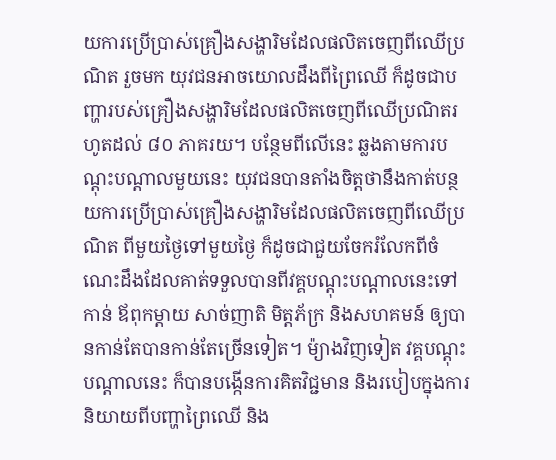យការប្រើប្រាស់គ្រឿងសង្ហារិមដែលផលិតចេញពីឈើប្រណិត រួចមក យុវជនអាចយោលដឹងពីព្រៃឈើ ក៏ដូចជាបញ្ហារបស់គ្រឿងសង្ហារិមដែលផលិតចេញពីឈើប្រណិតរហូតដល់ ៨០ ភាគរយ។ បន្ថែមពីលើនេះ ឆ្លងតាមការបណ្តុះបណ្តាលមួយនេះ យុវជនបានតាំងចិត្តថានឹងកាត់បន្ថយការប្រើប្រាស់គ្រឿងសង្ហារិមដែលផលិតចេញពីឈើប្រណិត ពីមួយថ្ងៃទៅមួយថ្ងៃ ក៏ដូចជាជួយចែករំលែកពីចំណេះដឹងដែលគាត់ទទួលបានពីវគ្គបណ្តុះបណ្តាលនេះទៅកាន់ ឪពុកម្តាយ សាច់ញាតិ មិត្តភ័ក្រ និងសហគមន៍ ឲ្យបានកាន់តែបានកាន់តែច្រើនទៀត។ ម៉្យាងវិញទៀត វគ្គបណ្តុះបណ្តាលនេះ ក៏បានបង្កើនការគិតវិជ្ជមាន និងរបៀបក្នុងការនិយាយពីបញ្ហាព្រៃឈើ និង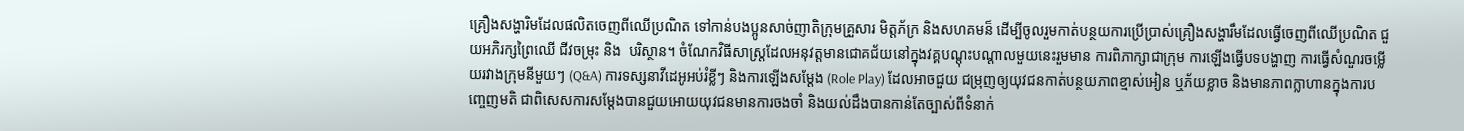គ្រឿងសង្ហារិមដែលផលិតចេញពីឈើប្រណិត ទៅកាន់បងប្អូនសាច់ញាតិក្រុមគ្រួសារ មិត្តភ័ក្រ និងសហគមន៏ ដើម្បីចូលរួមកាត់បន្ថយការប្រើប្រាស់គ្រឿងសង្ហារឹមដែលធ្វើចេញពីឈើប្រណិត ជួយអភិរក្សព្រៃឈើ ជីវចម្រុះ និង  បរិស្ថាន។ ចំណែកវិធីសាស្រ្តដែលអនុវត្តមានជោគជ័យនៅក្នុងវគ្គបណ្តុះបណ្តាលមួយនេះរួមមាន ការពិភាក្សាជាក្រុម ការឡើងធ្វើបទបង្ហាញ ការធ្វើសំណួរចម្លើយរវាងក្រុមនីមួយៗ (Q&A) ការទស្សនាវីដេអូអប់រំខ្លីៗ និងការឡើងសម្តែង (Role Play) ដែលអាចជួយ ជម្រុញឲ្យយុវជនកាត់បន្ថយភាពខ្មាស់អៀន ឬភ័យខ្លាច និងមានភាពក្លាហានក្នុងការបញ្ចេញមតិ ជាពិសេសការសម្តែងបានជួយអោយយុវជនមានការចងចាំ និងយល់ដឹងបានកាន់តែច្បាស់ពីទំនាក់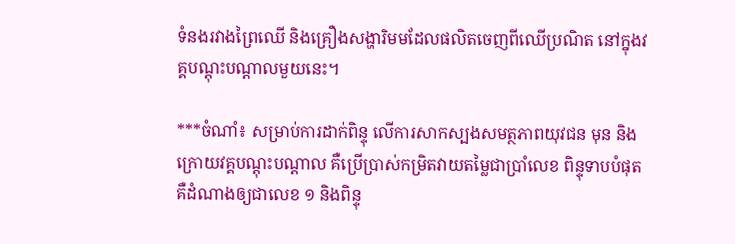ទំនងរវាងព្រៃឈើ និងគ្រឿងសង្ហារិមមដែលផលិតចេញពីឈើប្រណិត នៅក្នុងវគ្គបណ្តុះបណ្តាលមួយនេះ។

***ចំណាំ៖ សម្រាប់ការដាក់ពិន្ទុ លើការសាកស្បងសមត្ថភាពយុវជន មុន និងក្រោយវគ្គបណ្តុះបណ្តាល គឺប្រើប្រាស់កម្រិតវាយតម្លៃជាប្រាំលេខ ពិន្ទុទាបបំផុតគឺដំណាងឲ្យជាលេខ ១ និងពិន្ទុ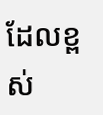ដែលខ្ពស់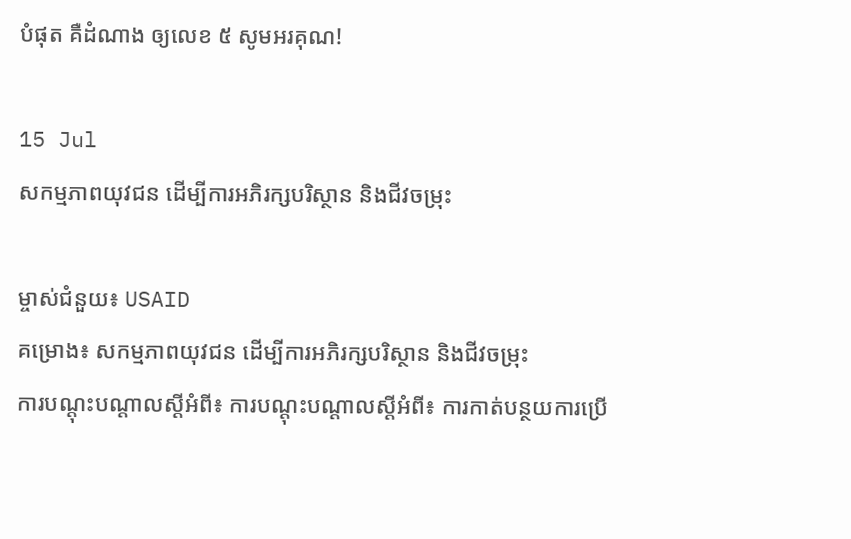បំផុត គឺដំណាង ឲ្យលេខ ៥ សូមអរគុណ!

15 Jul
សកម្មភាពយុវជន ដើម្បីការអភិរក្សបរិស្ថាន និងជីវចម្រុះ

ម្ចាស់ជំនួយ៖ USAID
គម្រោង៖ សកម្មភាពយុវជន ដើម្បីការអភិរក្សបរិស្ថាន និងជីវចម្រុះ
ការបណ្តុះបណ្តាលស្តីអំពី៖ ការបណ្តុះបណ្តាលស្តីអំពី៖ ការកាត់បន្ថយការប្រើ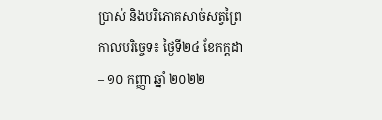ប្រាស់ និងបរិភោគសាច់សត្វព្រៃ
កាលបរិច្ចេទ៖ ថ្ងៃទី២៤ ខែកក្តដា – ១០ កញ្ញា ឆ្នាំ ២០២២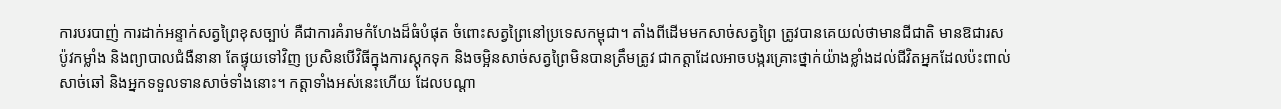ការបរបាញ់ ការដាក់អន្ទាក់សត្វព្រៃខុសច្បាប់ គឺជាការគំរាមកំហែងដ៏ធំបំផុត ចំពោះសត្វព្រៃនៅប្រទេសកម្ពុជា។ តាំងពីដើមមកសាច់សត្វព្រៃ ត្រូវបានគេយល់ថាមានជីជាតិ មានឱជារស ប៉ូវកម្លាំង និងព្យាបាលជំងឺនានា តែផ្ទុយទៅវិញ ប្រសិនបើវិធីក្នុងការស្តុកទុក និងចម្អិនសាច់សត្វព្រៃមិនបានត្រឹមត្រូវ ជាកត្តាដែលអាចបង្ករគ្រោះថ្នាក់យ៉ាងខ្លាំងដល់ជីវិតអ្នកដែលប៉ះពាល់ សាច់ឆៅ និងអ្នកទទួលទានសាច់ទាំងនោះ។ កត្តាទាំងអស់នេះហើយ ដែលបណ្តា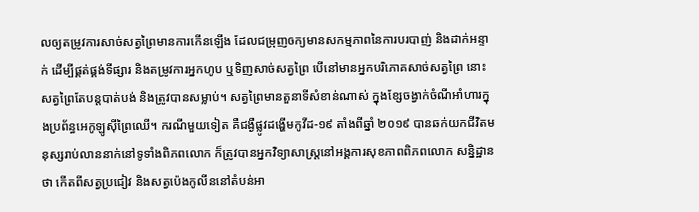លឲ្យតម្រូវការសាច់សត្វព្រៃមានការកើនឡើង ដែលជម្រុញឲក្យមានសកម្មភាពនៃការបរបាញ់ និងដាក់អន្ទាក់ ដើម្បីផ្គត់ផ្គង់ទីផ្សារ និងតម្រូវការអ្នកហូប ឬទិញសាច់សត្វព្រៃ បើនៅមានអ្នកបរិភោគសាច់សត្វព្រៃ នោះសត្វព្រៃតែបន្តបាត់បង់ និងត្រូវបានសម្លាប់។ សត្វព្រៃមានតួនាទីសំខាន់ណាស់ ក្នុងខ្សែចង្វាក់ចំណីអាំហារក្នុងប្រព័ន្ធអេកូឡូស៊ីព្រៃឈើ។ ករណីមួយទៀត គឺជង្ងឺផ្លូវដង្ហើមកូវីដ-១៩ តាំងពីឆ្នាំ ២០១៩ បានឆក់យកជីវិតមនុស្សរាប់លាននាក់នៅទូទាំងពិភពលោក ក៏ត្រូវបានអ្នកវិទ្យាសាស្រ្តនៅអង្គការសុខភាពពិភពលោក សន្និដ្ឋានថា កើតពីសត្វប្រជៀវ និងសត្វប៉េងកូលីននៅតំបន់អា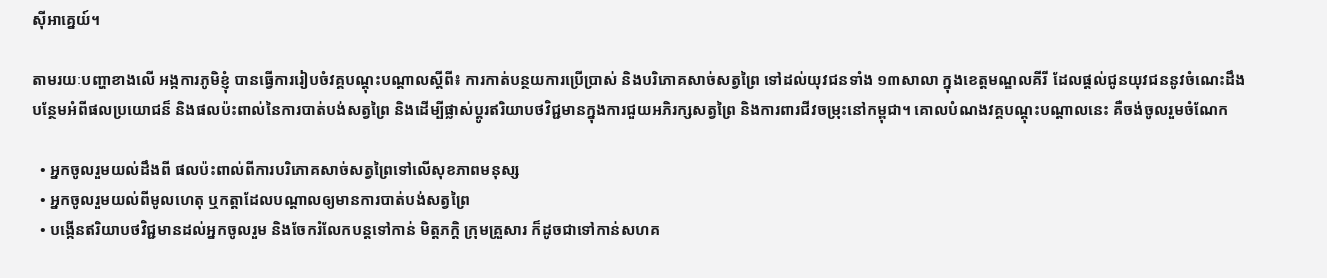ស៊ីអាគ្នេយ៍។

តាមរយៈបញ្ហាខាងលើ អង្កការភូមិខ្ញុំ បានធ្វើការរៀបចំវគ្គបណ្តុះបណ្តាលស្តីពី៖ ការកាត់បន្ថយការប្រើប្រាស់ និងបរិភោគសាច់សត្វព្រៃ ទៅដល់យុវជនទាំង ១៣សាលា ក្នុងខេត្តមណ្ឌលគីរី ដែលផ្តល់ជូនយុវជននូវចំណេះដឹងបន្ថែមអំពីផលប្រយោជន៏ និងផលប៉ះពាល់នៃការបាត់បង់សត្វព្រៃ និងដើម្បីផ្លាស់ប្តូរឥរិយាបថវិជ្ជមានក្នុងការជួយអភិរក្សសត្វព្រៃ និងការពារជីវចម្រុះនៅកម្ពុជា។ គោលបំណងវគ្គបណ្តុះបណ្តាលនេះ គឺចង់ចូលរួមចំណែក

  • អ្នកចូលរួមយល់ដឹងពី ផលប៉ះពាល់ពីការបរិភោគសាច់សត្វព្រៃទៅលើសុខភាពមនុស្ស
  • អ្នកចូលរួមយល់ពីមូលហេតុ ឬកត្តាដែលបណ្តាលឲ្យមានការបាត់បង់សត្វព្រៃ
  • បង្កើនឥរិយាបថវិជ្ជមានដល់អ្នកចូលរួម និងចែករំលែកបន្តទៅកាន់ មិត្តភក្តិ ក្រុមគ្រួសារ ក៏ដូចជាទៅកាន់សហគ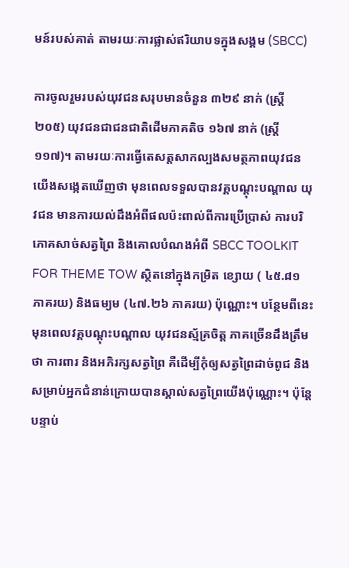មន៍របស់គាត់ តាមរយៈការផ្លាស់ឥរិយាបទក្នុងសង្គម (SBCC)

ការចូលរួមរបស់យុវជនសរុបមានចំនួន ៣២៩ នាក់ (ស្រ្តី ២០៥) យុវជនជាជនជាតិដើមភាគតិច ១៦៧ នាក់ (ស្ត្រី ១១៧)។ តាមរយៈការធ្វើតេសត្តសាកល្បងសមត្ថភាពយុវជន យើងសង្កេតឃើញថា មុនពេលទទួលបានវគ្គបណ្តុះបណ្តាល យុវជន មានការយល់ដឹងអំពីផលប៉ះពាល់ពីការប្រើប្រាស់ ការបរិភោគសាច់សត្វព្រៃ និងគោលបំណងអំពី SBCC TOOLKIT FOR THEME TOW ស្ថិតនៅក្នុងកម្រិត ខ្សោយ ( ៤៥.៨១ ភាគរយ) និងធម្យម (៤៧.២៦ ភាគរយ) ប៉ុណ្ណោះ។ បន្ថែមពីនេះ មុនពេលវគ្គបណ្តុះបណ្តាល យុវជនស្ម័គ្រចិត្ត ភាគច្រើនដឹងត្រឹមថា ការពារ និងអភិរក្សសត្វព្រៃ គឺដើម្បីកុំឲ្យសត្វព្រៃដាច់ពូជ និងសម្រាប់អ្នកជំនាន់ក្រោយបានស្គាល់សត្វព្រៃយើងប៉ុណ្ណោះ។ ប៉ុន្តែបន្ទាប់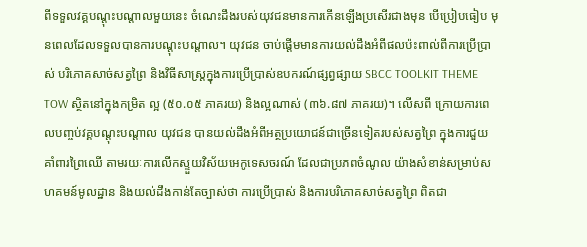ពីទទួលវគ្គបណ្តុះបណ្តាលមួយនេះ ចំណេះដឹងរបស់យុវជនមានការកើនឡើងប្រសើរជាងមុន បើប្រៀបធៀប មុនពេលដែលទទួលបានការបណ្តុះបណ្តាល។ យុវជន ចាប់ផ្តើមមានការយល់ដឹងអំពីផលប៉ះពាល់ពីការប្រើប្រាស់ បរិភោគសាច់សត្វព្រៃ និងវិធីសាស្ត្រក្នុងការប្រើប្រាស់ឧបករណ៍ផ្សព្វផ្សាយ SBCC TOOLKIT THEME TOW ស្ថិតនៅក្នុងកម្រិត ល្អ (៥០.០៥ ភាគរយ) និងល្អណាស់ (៣៦.៨៧ ភាគរយ)។ លើសពី ក្រោយការពេលបញ្ចប់វគ្គបណ្តុះបណ្តាល យុវជន បានយល់ដឹងអំពីអត្ថប្រយោជន៍ជាច្រើនទៀតរបស់សត្វព្រៃ ក្នុងការជួយគាំពារព្រៃឈើ តាមរយៈការលើកស្ទួយវិស័យអេកូទេសចរណ៍ ដែលជាប្រភពចំណូល យ៉ាងសំខាន់សម្រាប់សហគមន៍មូលដ្ឋាន និងយល់ដឹងកាន់តែច្បាស់ថា ការប្រើប្រាស់ និងការបរិភោគសាច់សត្វព្រៃ ពិតជា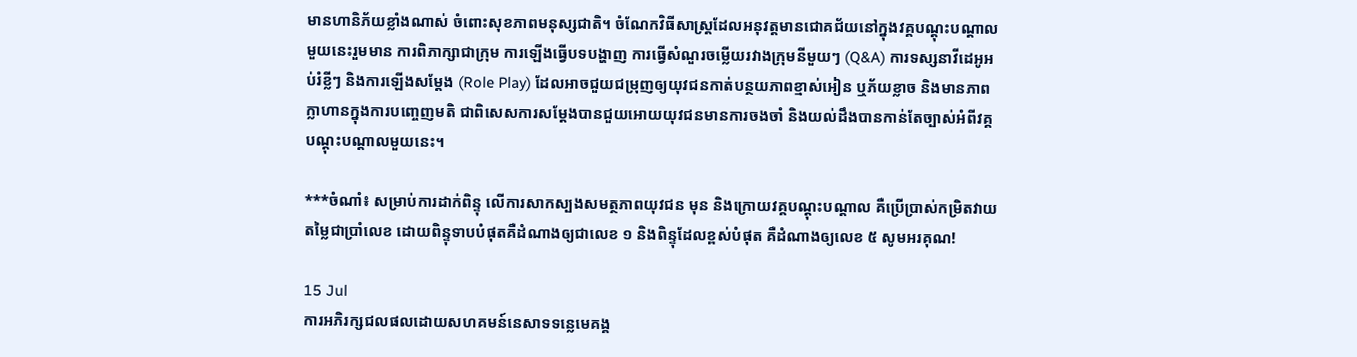មានហានិភ័យខ្លាំងណាស់ ចំពោះសុខភាពមនុស្សជាតិ។ ចំណែកវិធីសាស្រ្តដែលអនុវត្តមានជោគជ័យនៅក្នុងវគ្គបណ្តុះបណ្តាលមួយនេះរួមមាន ការពិភាក្សាជាក្រុម ការឡើងធ្វើបទបង្ហាញ ការធ្វើសំណួរចម្លើយរវាងក្រុមនីមួយៗ (Q&A) ការទស្សនាវីដេអូអប់រំខ្លីៗ និងការឡើងសម្តែង (Role Play) ដែលអាចជួយជម្រុញឲ្យយុវជនកាត់បន្ថយភាពខ្មាស់អៀន ឬភ័យខ្លាច និងមានភាពក្លាហានក្នុងការបញ្ចេញមតិ ជាពិសេសការសម្តែងបានជួយអោយយុវជនមានការចងចាំ និងយល់ដឹងបានកាន់តែច្បាស់អំពីវគ្គបណ្តុះបណ្តាលមួយនេះ។

***ចំណាំ៖ សម្រាប់ការដាក់ពិន្ទុ លើការសាកស្បងសមត្ថភាពយុវជន មុន និងក្រោយវគ្គបណ្តុះបណ្តាល គឺប្រើប្រាស់កម្រិតវាយតម្លៃជាប្រាំលេខ ដោយពិន្ទុទាបបំផុតគឺដំណាងឲ្យជាលេខ ១ និងពិន្ទុដែលខ្ពស់បំផុត គឺដំណាងឲ្យលេខ ៥ សូមអរគុណ!

15 Jul
ការអភិរក្សជលផលដោយសហគមន៍នេសាទទន្លេមេគង្គ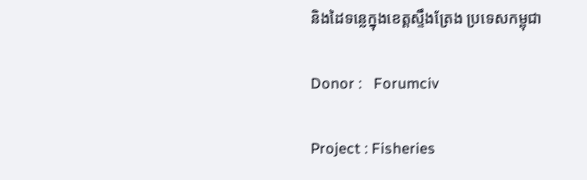និងដៃទន្លេក្នុងខេត្តស្ទឹងត្រែង ប្រទេសកម្ពុជា

Donor :   Forumciv

Project : Fisheries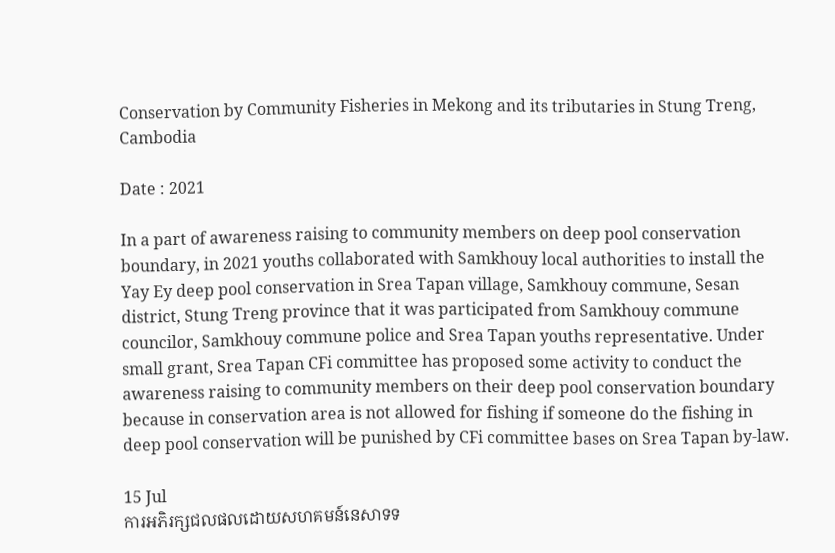Conservation by Community Fisheries in Mekong and its tributaries in Stung Treng, Cambodia

Date : 2021

In a part of awareness raising to community members on deep pool conservation boundary, in 2021 youths collaborated with Samkhouy local authorities to install the Yay Ey deep pool conservation in Srea Tapan village, Samkhouy commune, Sesan district, Stung Treng province that it was participated from Samkhouy commune councilor, Samkhouy commune police and Srea Tapan youths representative. Under small grant, Srea Tapan CFi committee has proposed some activity to conduct the awareness raising to community members on their deep pool conservation boundary because in conservation area is not allowed for fishing if someone do the fishing in deep pool conservation will be punished by CFi committee bases on Srea Tapan by-law.

15 Jul
ការអភិរក្សជលផលដោយសហគមន៍នេសាទទ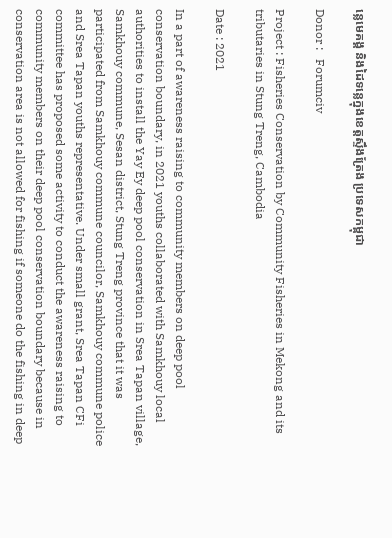ន្លេមេគង្គ និងដៃទន្លេក្នុងខេត្តស្ទឹងត្រែង ប្រទេសកម្ពុជា

Donor :   Forumciv

Project : Fisheries Conservation by Community Fisheries in Mekong and its tributaries in Stung Treng, Cambodia

Date : 2021

In a part of awareness raising to community members on deep pool conservation boundary, in 2021 youths collaborated with Samkhouy local authorities to install the Yay Ey deep pool conservation in Srea Tapan village, Samkhouy commune, Sesan district, Stung Treng province that it was participated from Samkhouy commune councilor, Samkhouy commune police and Srea Tapan youths representative. Under small grant, Srea Tapan CFi committee has proposed some activity to conduct the awareness raising to community members on their deep pool conservation boundary because in conservation area is not allowed for fishing if someone do the fishing in deep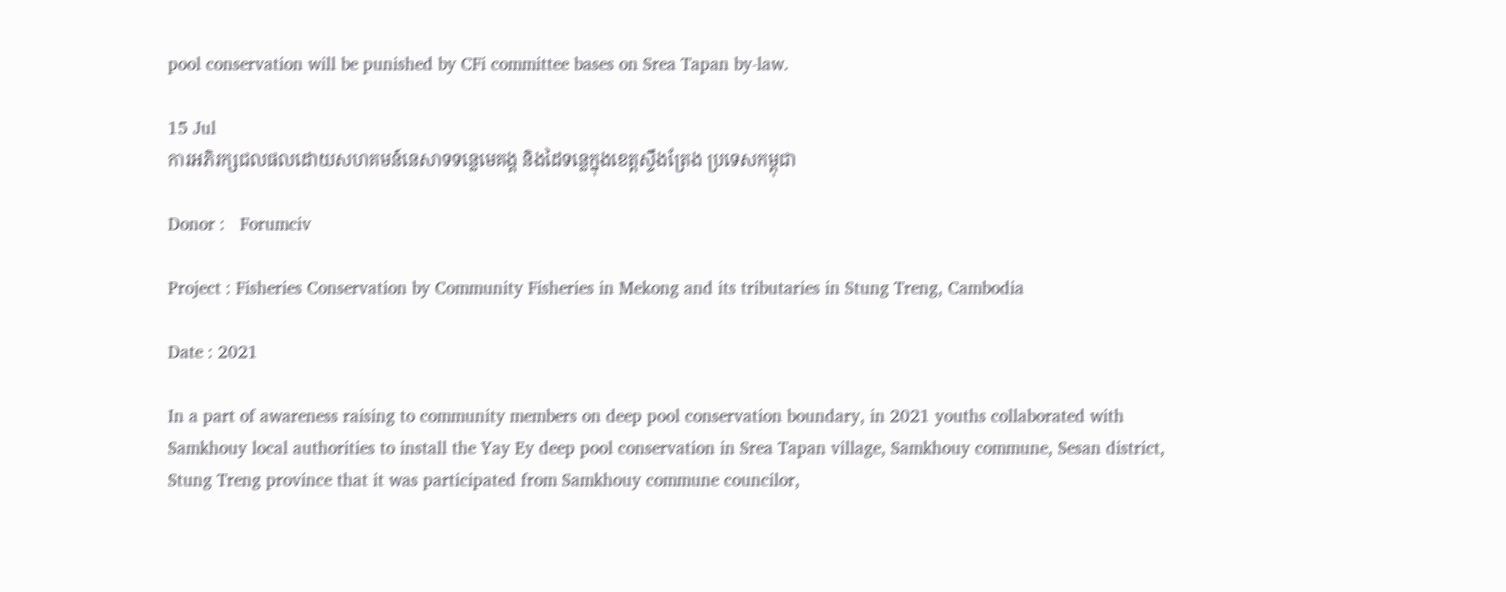pool conservation will be punished by CFi committee bases on Srea Tapan by-law.

15 Jul
ការអភិរក្សជលផលដោយសហគមន៍នេសាទទន្លេមេគង្គ និងដៃទន្លេក្នុងខេត្តស្ទឹងត្រែង ប្រទេសកម្ពុជា

Donor :   Forumciv

Project : Fisheries Conservation by Community Fisheries in Mekong and its tributaries in Stung Treng, Cambodia

Date : 2021

In a part of awareness raising to community members on deep pool conservation boundary, in 2021 youths collaborated with Samkhouy local authorities to install the Yay Ey deep pool conservation in Srea Tapan village, Samkhouy commune, Sesan district, Stung Treng province that it was participated from Samkhouy commune councilor,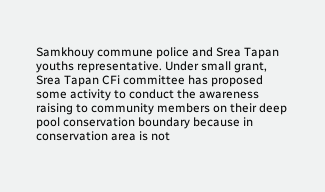Samkhouy commune police and Srea Tapan youths representative. Under small grant, Srea Tapan CFi committee has proposed some activity to conduct the awareness raising to community members on their deep pool conservation boundary because in conservation area is not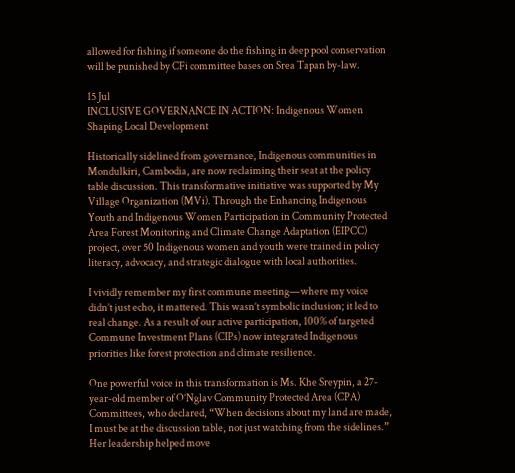allowed for fishing if someone do the fishing in deep pool conservation will be punished by CFi committee bases on Srea Tapan by-law.

15 Jul
INCLUSIVE GOVERNANCE IN ACTION: Indigenous Women Shaping Local Development

Historically sidelined from governance, Indigenous communities in Mondulkiri, Cambodia, are now reclaiming their seat at the policy table discussion. This transformative initiative was supported by My Village Organization (MVi). Through the Enhancing Indigenous Youth and Indigenous Women Participation in Community Protected Area Forest Monitoring and Climate Change Adaptation (EIPCC) project, over 50 Indigenous women and youth were trained in policy literacy, advocacy, and strategic dialogue with local authorities.

I vividly remember my first commune meeting—where my voice didn’t just echo, it mattered. This wasn’t symbolic inclusion; it led to real change. As a result of our active participation, 100% of targeted Commune Investment Plans (CIPs) now integrated Indigenous priorities like forest protection and climate resilience.

One powerful voice in this transformation is Ms. Khe Sreypin, a 27-year-old member of O’Nglav Community Protected Area (CPA) Committees, who declared, “When decisions about my land are made, I must be at the discussion table, not just watching from the sidelines.” Her leadership helped move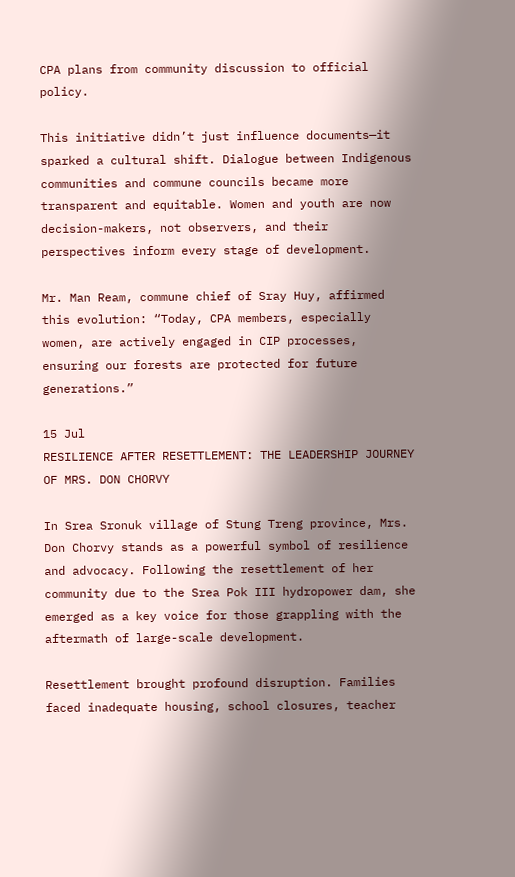CPA plans from community discussion to official policy.

This initiative didn’t just influence documents—it sparked a cultural shift. Dialogue between Indigenous communities and commune councils became more transparent and equitable. Women and youth are now decision-makers, not observers, and their perspectives inform every stage of development.

Mr. Man Ream, commune chief of Sray Huy, affirmed this evolution: “Today, CPA members, especially women, are actively engaged in CIP processes, ensuring our forests are protected for future generations.”

15 Jul
RESILIENCE AFTER RESETTLEMENT: THE LEADERSHIP JOURNEY OF MRS. DON CHORVY

In Srea Sronuk village of Stung Treng province, Mrs. Don Chorvy stands as a powerful symbol of resilience and advocacy. Following the resettlement of her community due to the Srea Pok III hydropower dam, she emerged as a key voice for those grappling with the aftermath of large-scale development.

Resettlement brought profound disruption. Families faced inadequate housing, school closures, teacher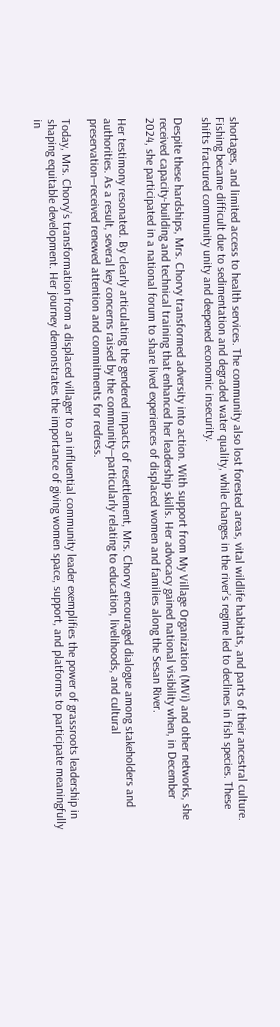shortages, and limited access to health services. The community also lost forested areas, vital wildlife habitats, and parts of their ancestral culture. Fishing became difficult due to sedimentation and degraded water quality, while changes in the river’s regime led to declines in fish species. These shifts fractured community unity and deepened economic insecurity.

Despite these hardships, Mrs. Chorvy transformed adversity into action. With support from My Village Organization (MVi) and other networks, she received capacity-building and technical training that enhanced her leadership skills. Her advocacy gained national visibility when, in December 2024, she participated in a national forum to share lived experiences of displaced women and families along the Sesan River.

Her testimony resonated. By clearly articulating the gendered impacts of resettlement, Mrs. Chorvy encouraged dialogue among stakeholders and authorities. As a result, several key concerns raised by the community—particularly relating to education, livelihoods, and cultural preservation—received renewed attention and commitments for redress.

Today, Mrs. Chorvy’s transformation from a displaced villager to an influential community leader exemplifies the power of grassroots leadership in shaping equitable development. Her journey demonstrates the importance of giving women space, support, and platforms to participate meaningfully in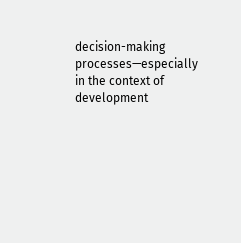decision-making processes—especially in the context of development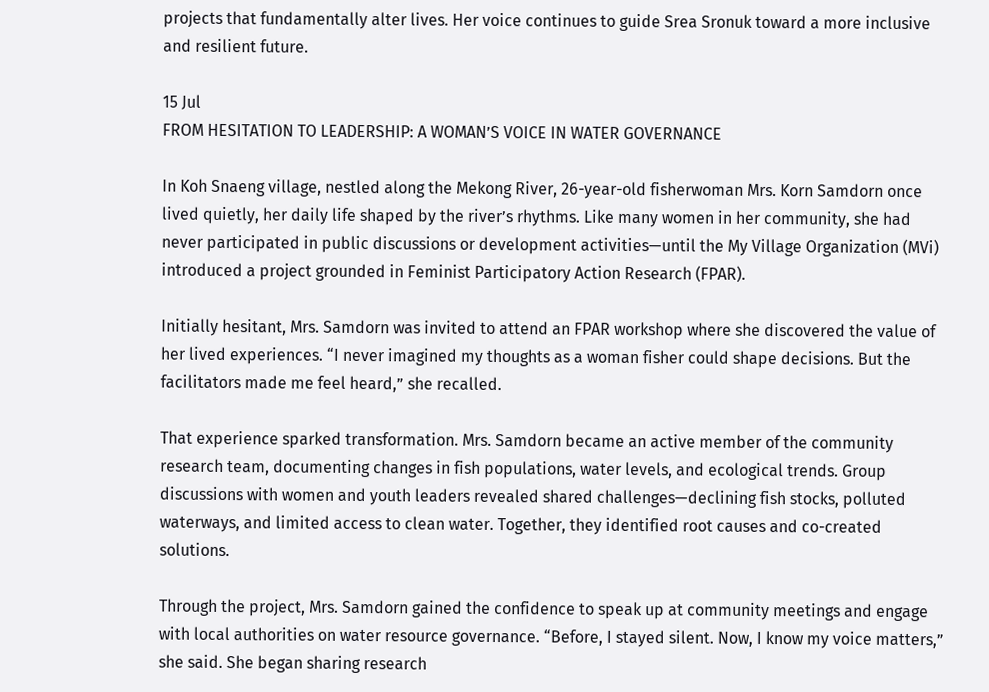projects that fundamentally alter lives. Her voice continues to guide Srea Sronuk toward a more inclusive and resilient future.

15 Jul
FROM HESITATION TO LEADERSHIP: A WOMAN’S VOICE IN WATER GOVERNANCE

In Koh Snaeng village, nestled along the Mekong River, 26-year-old fisherwoman Mrs. Korn Samdorn once lived quietly, her daily life shaped by the river’s rhythms. Like many women in her community, she had never participated in public discussions or development activities—until the My Village Organization (MVi) introduced a project grounded in Feminist Participatory Action Research (FPAR).

Initially hesitant, Mrs. Samdorn was invited to attend an FPAR workshop where she discovered the value of her lived experiences. “I never imagined my thoughts as a woman fisher could shape decisions. But the facilitators made me feel heard,” she recalled.

That experience sparked transformation. Mrs. Samdorn became an active member of the community research team, documenting changes in fish populations, water levels, and ecological trends. Group discussions with women and youth leaders revealed shared challenges—declining fish stocks, polluted waterways, and limited access to clean water. Together, they identified root causes and co-created solutions.

Through the project, Mrs. Samdorn gained the confidence to speak up at community meetings and engage with local authorities on water resource governance. “Before, I stayed silent. Now, I know my voice matters,” she said. She began sharing research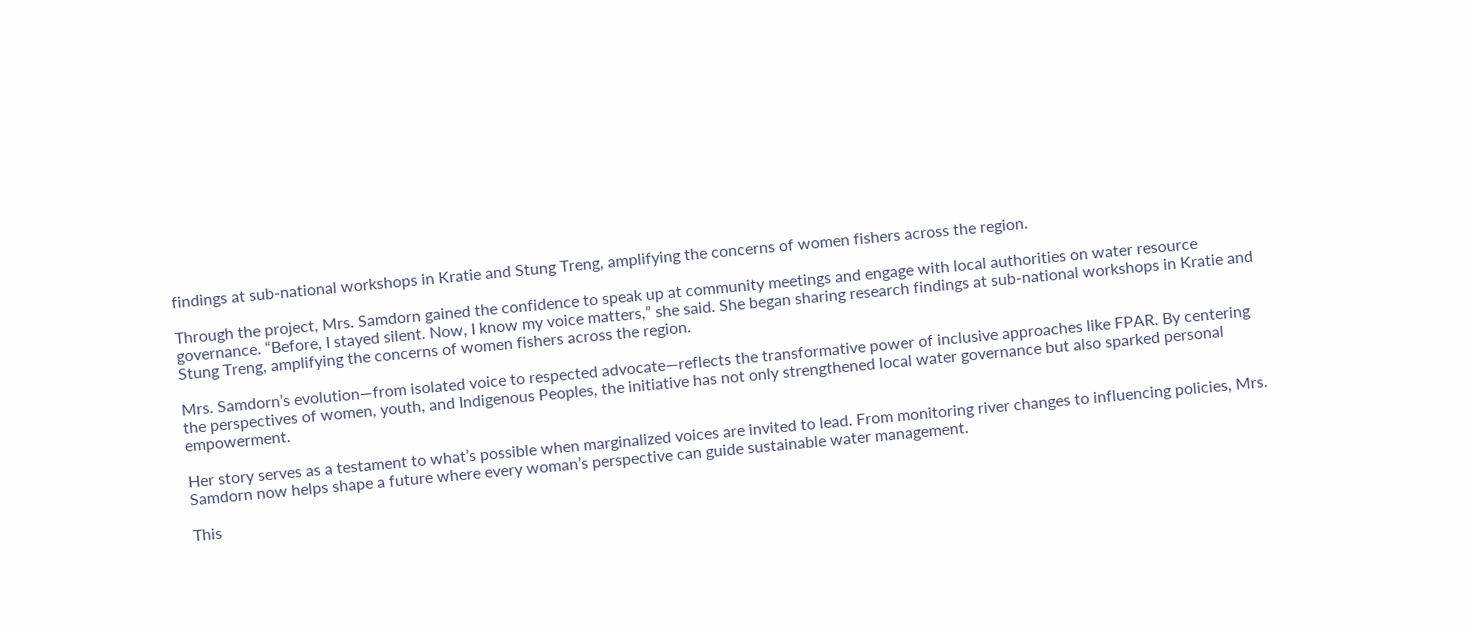findings at sub-national workshops in Kratie and Stung Treng, amplifying the concerns of women fishers across the region.

Through the project, Mrs. Samdorn gained the confidence to speak up at community meetings and engage with local authorities on water resource governance. “Before, I stayed silent. Now, I know my voice matters,” she said. She began sharing research findings at sub-national workshops in Kratie and Stung Treng, amplifying the concerns of women fishers across the region.

Mrs. Samdorn’s evolution—from isolated voice to respected advocate—reflects the transformative power of inclusive approaches like FPAR. By centering the perspectives of women, youth, and Indigenous Peoples, the initiative has not only strengthened local water governance but also sparked personal empowerment.

Her story serves as a testament to what’s possible when marginalized voices are invited to lead. From monitoring river changes to influencing policies, Mrs. Samdorn now helps shape a future where every woman’s perspective can guide sustainable water management.

This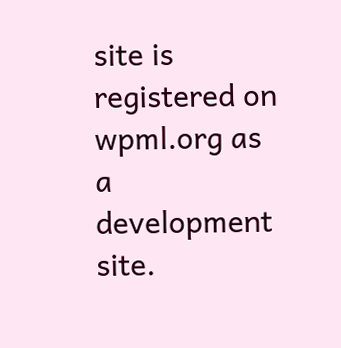site is registered on wpml.org as a development site.